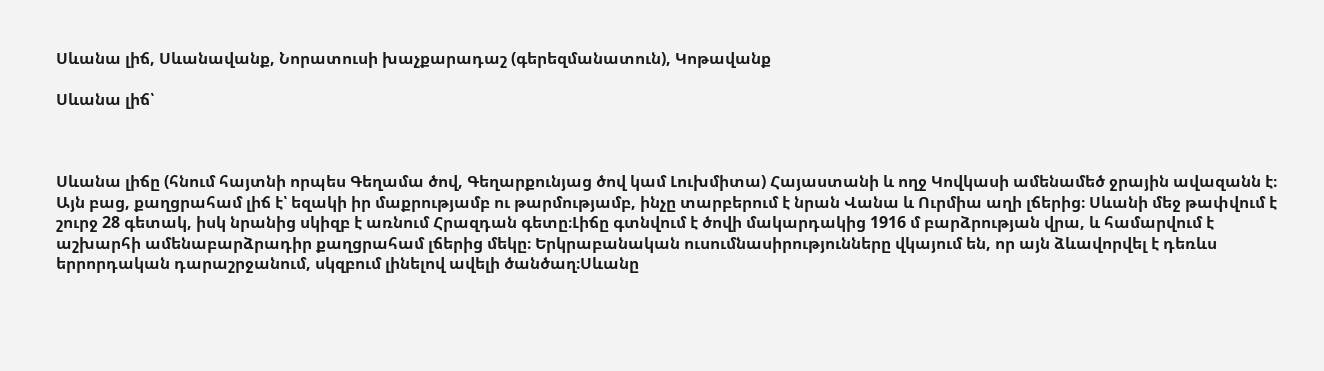Սևանա լիճ, Սևանավանք, Նորատուսի խաչքարադաշ (գերեզմանատուն), Կոթավանք

Սևանա լիճ՝



Սևանա լիճը (հնում հայտնի որպես Գեղամա ծով, Գեղարքունյաց ծով կամ Լուխմիտա) Հայաստանի և ողջ Կովկասի ամենամեծ ջրային ավազանն է։ Այն բաց, քաղցրահամ լիճ է՝ եզակի իր մաքրությամբ ու թարմությամբ, ինչը տարբերում է նրան Վանա և Ուրմիա աղի լճերից։ Սևանի մեջ թափվում է շուրջ 28 գետակ, իսկ նրանից սկիզբ է առնում Հրազդան գետը։Լիճը գտնվում է ծովի մակարդակից 1916 մ բարձրության վրա, և համարվում է աշխարհի ամենաբարձրադիր քաղցրահամ լճերից մեկը։ Երկրաբանական ուսումնասիրությունները վկայում են, որ այն ձևավորվել է դեռևս երրորդական դարաշրջանում, սկզբում լինելով ավելի ծանծաղ։Սևանը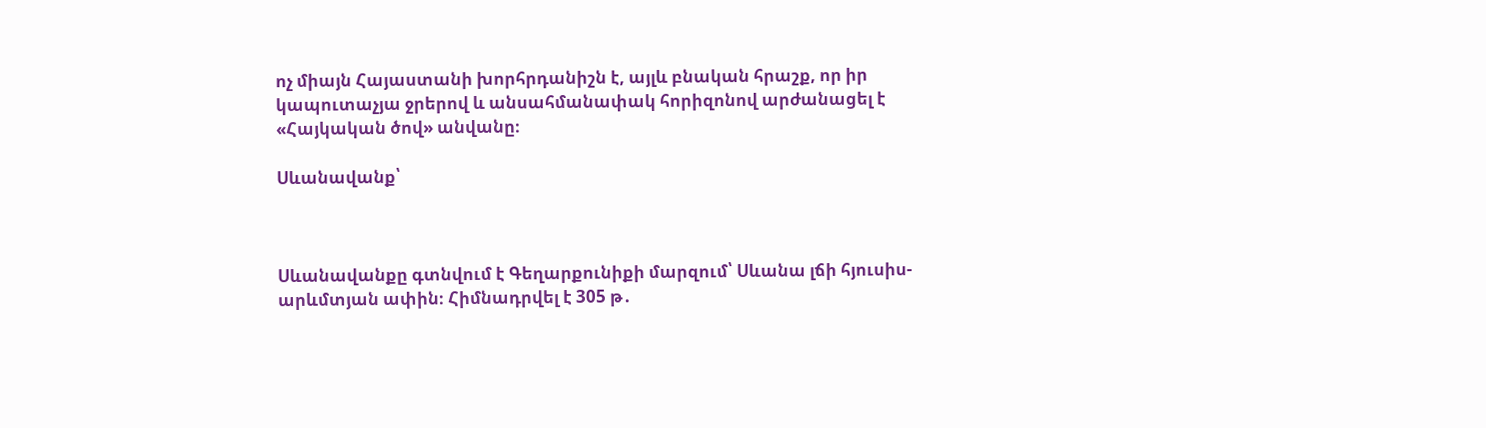ոչ միայն Հայաստանի խորհրդանիշն է, այլև բնական հրաշք, որ իր կապուտաչյա ջրերով և անսահմանափակ հորիզոնով արժանացել է «Հայկական ծով» անվանը։

Սևանավանք՝



Սևանավանքը գտնվում է Գեղարքունիքի մարզում՝ Սևանա լճի հյուսիս-արևմտյան ափին։ Հիմնադրվել է 305 թ․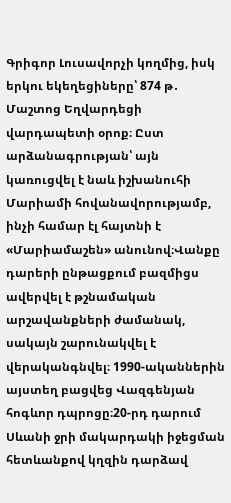Գրիգոր Լուսավորչի կողմից, իսկ երկու եկեղեցիները՝ 874 թ․ Մաշտոց Եղվարդեցի վարդապետի օրոք։ Ըստ արձանագրության՝ այն կառուցվել է նաև իշխանուհի Մարիամի հովանավորությամբ, ինչի համար էլ հայտնի է «Մարիամաշեն» անունով։Վանքը դարերի ընթացքում բազմիցս ավերվել է թշնամական արշավանքների ժամանակ, սակայն շարունակվել է վերականգնվել։ 1990-ականներին այստեղ բացվեց Վազգենյան հոգևոր դպրոցը։20-րդ դարում Սևանի ջրի մակարդակի իջեցման հետևանքով կղզին դարձավ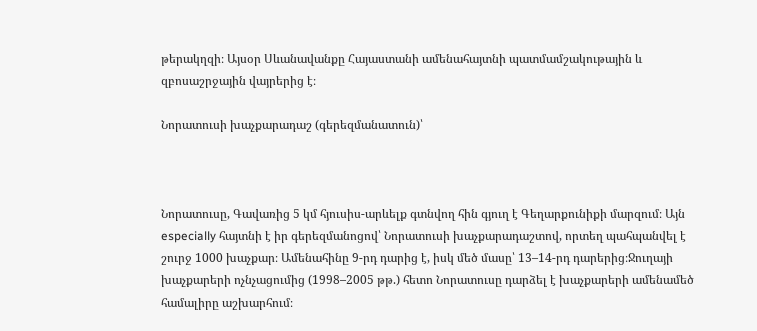թերակղզի։ Այսօր Սևանավանքը Հայաստանի ամենահայտնի պատմամշակութային և զբոսաշրջային վայրերից է։

Նորատուսի խաչքարադաշ (գերեզմանատուն)՝



Նորատուսը, Գավառից 5 կմ հյուսիս-արևելք գտնվող հին գյուղ է Գեղարքունիքի մարզում։ Այն especially հայտնի է իր գերեզմանոցով՝ Նորատուսի խաչքարադաշտով, որտեղ պահպանվել է շուրջ 1000 խաչքար։ Ամենահինը 9-րդ դարից է, իսկ մեծ մասը՝ 13–14-րդ դարերից։Ջուղայի խաչքարերի ոչնչացումից (1998–2005 թթ.) հետո Նորատուսը դարձել է խաչքարերի ամենամեծ համալիրը աշխարհում։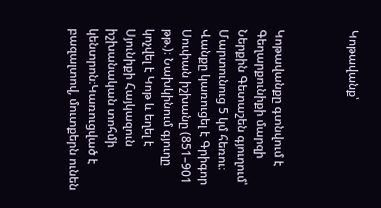Կոթավանք՝



Կոթավանքը գտնվում է Գեղարքունիքի մարզի Ներքին Գետաշեն գյուղում՝ Մարտունուց 5 կմ հեռու։ Վանքը կառուցել է Գրիգոր Սուփան իշխանը (851–901 թթ.)։ Նախկինում գյուղը կոչվել է Կոթ և եղել է Սյունիքի Հայկազուն իշխանական տոհմի կենտրոն։Կառուցված է բազալտով, մուտքերն ունեն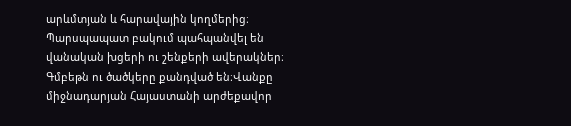արևմտյան և հարավային կողմերից։ Պարսպապատ բակում պահպանվել են վանական խցերի ու շենքերի ավերակներ։ Գմբեթն ու ծածկերը քանդված են։Վանքը միջնադարյան Հայաստանի արժեքավոր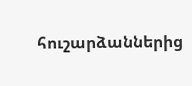հուշարձաններից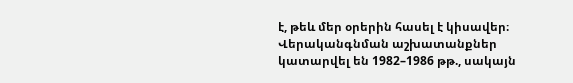է, թեև մեր օրերին հասել է կիսավեր։ Վերականգնման աշխատանքներ կատարվել են 1982–1986 թթ., սակայն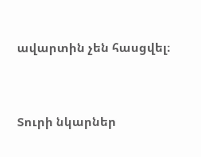ավարտին չեն հասցվել։



Տուրի նկարներ